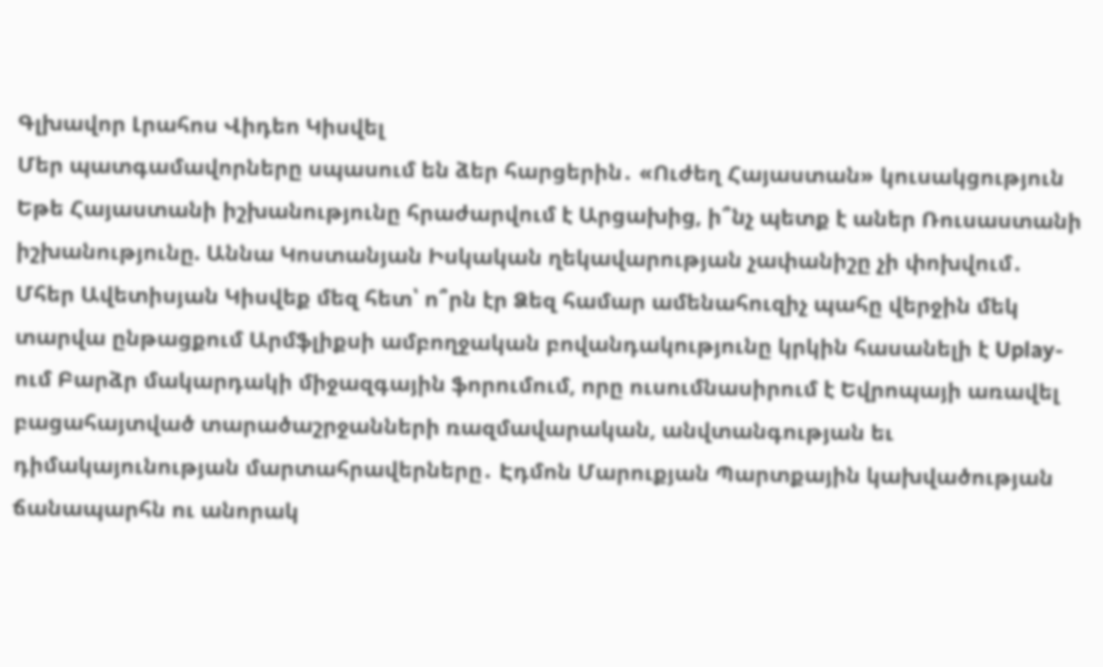Գլխավոր Լրահոս Վիդեո Կիսվել
Մեր պատգամավորները սպասում են ձեր հարցերին․ «Ուժեղ Հայաստան» կուսակցություն Եթե Հայաստանի իշխանությունը հրաժարվում է Արցախից, ի՞նչ պետք է աներ Ռուսաստանի իշխանությունը. Աննա Կոստանյան Իսկական ղեկավարության չափանիշը չի փոխվում․ Մհեր Ավետիսյան Կիսվեք մեզ հետ՝ ո՞րն էր Ձեզ համար ամենահուզիչ պահը վերջին մեկ տարվա ընթացքում Արմֆլիքսի ամբողջական բովանդակությունը կրկին հասանելի է Uplay-ում Բարձր մակարդակի միջազգային ֆորումում, որը ուսումնասիրում է Եվրոպայի առավել բացահայտված տարածաշրջանների ռազմավարական, անվտանգության եւ դիմակայունության մարտահրավերները․ Էդմոն Մարուքյան Պարտքային կախվածության ճանապարհն ու անորակ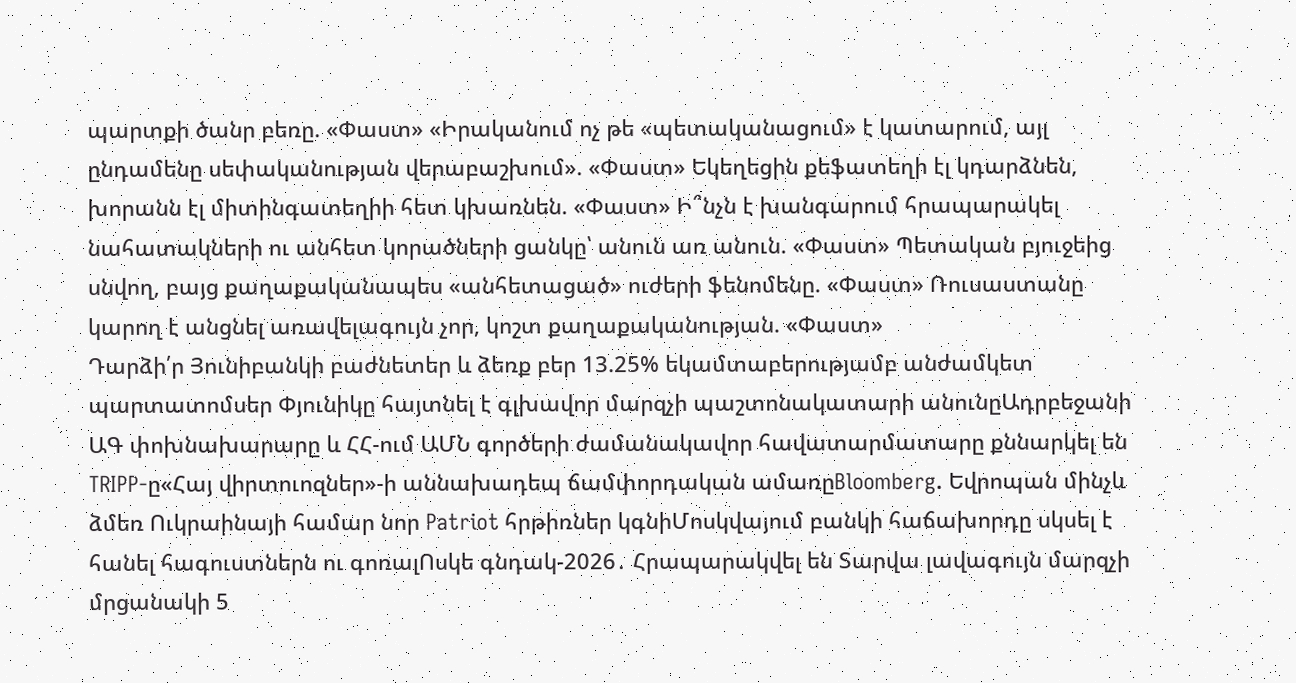պարտքի ծանր բեռը. «Փաստ» «Իրականում ոչ թե «պետականացում» է կատարում, այլ ընդամենը սեփականության վերաբաշխում». «Փաստ» Եկեղեցին քեֆատեղի էլ կդարձնեն, խորանն էլ միտինգատեղիի հետ կխառնեն. «Փաստ» Ի՞նչն է խանգարում հրապարակել նահատակների ու անհետ կորածների ցանկը՝ անուն առ անուն. «Փաստ» Պետական բյուջեից սնվող, բայց քաղաքականապես «անհետացած» ուժերի ֆենոմենը. «Փաստ» Ռուսաստանը կարող է անցնել առավելագույն չոր, կոշտ քաղաքականության. «Փաստ»
Դարձի՛ր Յունիբանկի բաժնետեր և ձեռք բեր 13.25% եկամտաբերությամբ անժամկետ պարտատոմսեր Փյունիկը հայտնել է գլխավոր մարզչի պաշտոնակատարի անունըԱդրբեջանի ԱԳ փոխնախարարը և ՀՀ-ում ԱՄՆ գործերի ժամանակավոր հավատարմատարը քննարկել են TRIPP-ը«Հայ վիրտուոզներ»-ի աննախադեպ ճամփորդական ամառըBloomberg. Եվրոպան մինչև ձմեռ Ուկրաինայի համար նոր Patriot հրթիռներ կգնիՄոսկվայում բանկի հաճախորդը սկսել է հանել հագուստներն ու գոռալՈսկե գնդակ-2026․ Հրապարակվել են Տարվա լավագույն մարզչի մրցանակի 5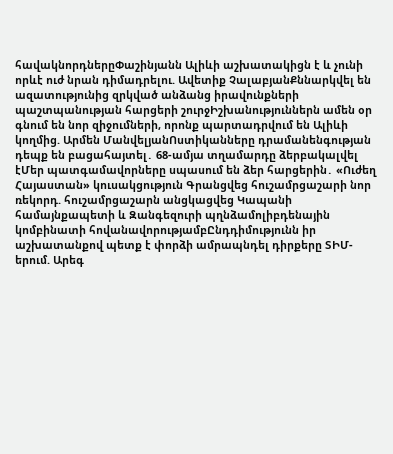հավակնորդներըՓաշինյանն Ալիևի աշխատակիցն է և չունի որևէ ուժ նրան դիմադրելու. Ավետիք ՉալաբյանՔննարկվել են ազատությունից զրկված անձանց իրավունքների պաշտպանության հարցերի շուրջԻշխանություններն ամեն օր գնում են նոր զիջումների, որոնք պարտադրվում են Ալիևի կողմից. Արմեն ՄանվելյանՈստիկանները դրամանենգության դեպք են բացահայտել․ 68-ամյա տղամարդը ձերբակալվել էՄեր պատգամավորները սպասում են ձեր հարցերին․ «Ուժեղ Հայաստան» կուսակցություն Գրանցվեց հուշամրցաշարի նոր ռեկորդ. հուշամրցաշարն անցկացվեց Կապանի համայնքապետի և Զանգեզուրի պղնձամոլիբդենային կոմբինատի հովանավորությամբԸնդդիմությունն իր աշխատանքով պետք է փորձի ամրապնդել դիրքերը ՏԻՄ-երում. Արեգ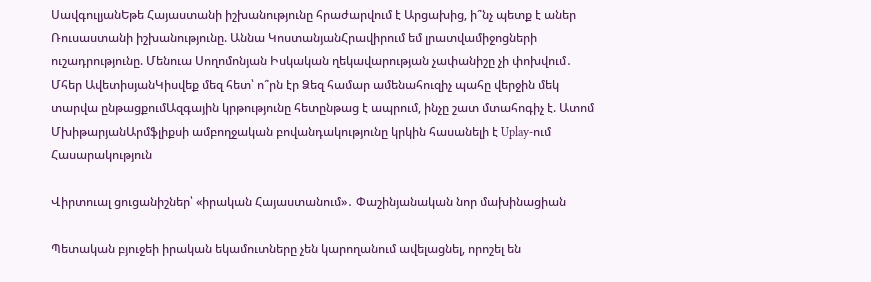ՍավգուլյանԵթե Հայաստանի իշխանությունը հրաժարվում է Արցախից, ի՞նչ պետք է աներ Ռուսաստանի իշխանությունը. Աննա ԿոստանյանՀրավիրում եմ լրատվամիջոցների ուշադրությունը. Մենուա Սողոմոնյան Իսկական ղեկավարության չափանիշը չի փոխվում․ Մհեր ԱվետիսյանԿիսվեք մեզ հետ՝ ո՞րն էր Ձեզ համար ամենահուզիչ պահը վերջին մեկ տարվա ընթացքումԱզգային կրթությունը հետընթաց է ապրում, ինչը շատ մտահոգիչ է. Ատոմ ՄխիթարյանԱրմֆլիքսի ամբողջական բովանդակությունը կրկին հասանելի է Uplay-ում
Հասարակություն

Վիրտուալ ցուցանիշներ՝ «իրական Հայաստանում»․ Փաշինյանական նոր մախինացիան

Պետական բյուջեի իրական եկամուտները չեն կարողանում ավելացնել, որոշել են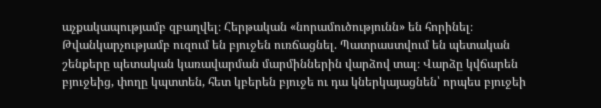աչքակապությամբ զբաղվել։ Հերթական «նորամուծությունն» են հորինել։ Թվանկարչությամբ ուզում են բյուջեն ուռճացնել. Պատրաստվում են պետական շենքերը պետական կառավարման մարմիններին վարձով տալ։ Վարձը կվճարեն բյուջեից, փողը կպտտեն, հետ կբերեն բյուջե ու դա կներկայացնեն՝ որպես բյուջեի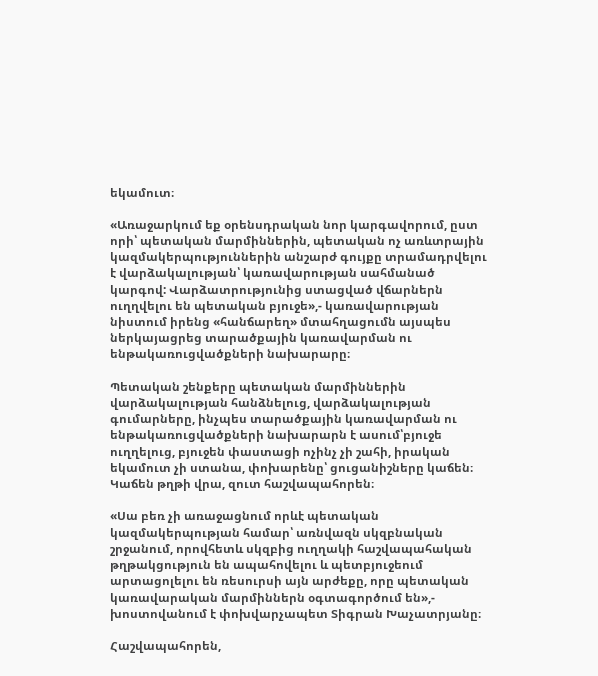եկամուտ։

«Առաջարկում եք օրենսդրական նոր կարգավորում, ըստ որի՝ պետական մարմիններին, պետական ոչ առևտրային կազմակերպություններին անշարժ գույքը տրամադրվելու է վարձակալության՝ կառավարության սահմանած կարգով: Վարձատրությունից ստացված վճարներն ուղղվելու են պետական բյուջե»,- կառավարության նիստում իրենց «հանճարեղ» մտահղացումն այսպես ներկայացրեց տարածքային կառավարման ու ենթակառուցվածքների նախարարը։

Պետական շենքերը պետական մարմիններին վարձակալության հանձնելուց, վարձակալության գումարները, ինչպես տարածքային կառավարման ու ենթակառուցվածքների նախարարն է ասում՝բյուջե ուղղելուց, բյուջեն փաստացի ոչինչ չի շահի, իրական եկամուտ չի ստանա, փոխարենը՝ ցուցանիշները կաճեն։ Կաճեն թղթի վրա, զուտ հաշվապահորեն։

«Սա բեռ չի առաջացնում որևէ պետական կազմակերպության համար՝ առնվազն սկզբնական շրջանում, որովհետև սկզբից ուղղակի հաշվապահական թղթակցություն են ապահովելու և պետբյուջեում արտացոլելու են ռեսուրսի այն արժեքը, որը պետական կառավարական մարմիններն օգտագործում են»,- խոստովանում է փոխվարչապետ Տիգրան Խաչատրյանը։

Հաշվապահորեն,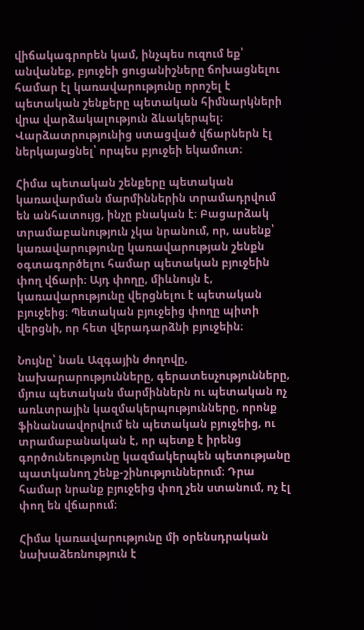վիճակագրորեն կամ, ինչպես ուզում եք՝ անվանեք, բյուջեի ցուցանիշները ճոխացնելու համար էլ կառավարությունը որոշել է պետական շենքերը պետական հիմնարկների վրա վարձակալություն ձևակերպել։ Վարձատրությունից ստացված վճարներն էլ ներկայացնել՝ որպես բյուջեի եկամուտ։

Հիմա պետական շենքերը պետական կառավարման մարմիններին տրամադրվում են անհատույց, ինչը բնական է։ Բացարձակ տրամաբանություն չկա նրանում, որ, ասենք՝ կառավարությունը կառավարության շենքն օգտագործելու համար պետական բյուջեին փող վճարի։ Այդ փողը, միևնույն է, կառավարությունը վերցնելու է պետական բյուջեից։ Պետական բյուջեից փողը պիտի վերցնի, որ հետ վերադարձնի բյուջեին։

Նույնը՝ նաև Ազգային ժողովը, նախարարությունները, գերատեսչությունները, մյուս պետական մարմիններն ու պետական ոչ առևտրային կազմակերպությունները, որոնք ֆինանսավորվում են պետական բյուջեից, ու տրամաբանական է, որ պետք է իրենց գործունեությունը կազմակերպեն պետությանը պատկանող շենք-շինություններում։ Դրա համար նրանք բյուջեից փող չեն ստանում, ոչ էլ փող են վճարում։

Հիմա կառավարությունը մի օրենսդրական նախաձեռնություն է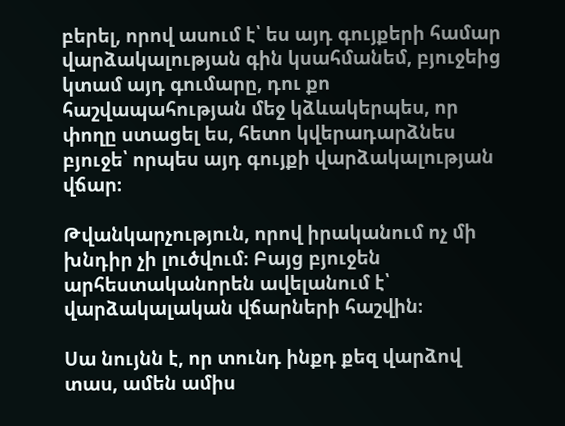բերել, որով ասում է՝ ես այդ գույքերի համար վարձակալության գին կսահմանեմ, բյուջեից կտամ այդ գումարը, դու քո հաշվապահության մեջ կձևակերպես, որ փողը ստացել ես, հետո կվերադարձնես բյուջե՝ որպես այդ գույքի վարձակալության վճար։

Թվանկարչություն, որով իրականում ոչ մի խնդիր չի լուծվում։ Բայց բյուջեն արհեստականորեն ավելանում է՝ վարձակալական վճարների հաշվին։

Սա նույնն է, որ տունդ ինքդ քեզ վարձով տաս, ամեն ամիս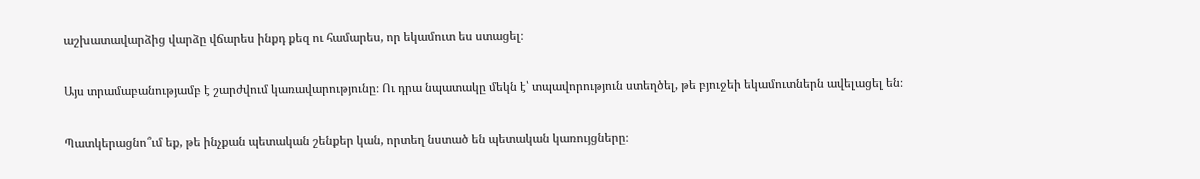աշխատավարձից վարձը վճարես ինքդ քեզ ու համարես, որ եկամուտ ես ստացել։

Այս տրամաբանությամբ է շարժվում կառավարությունը։ Ու դրա նպատակը մեկն է՝ տպավորություն ստեղծել, թե բյուջեի եկամուտներն ավելացել են։

Պատկերացնո՞ւմ եք, թե ինչքան պետական շենքեր կան, որտեղ նստած են պետական կառույցները։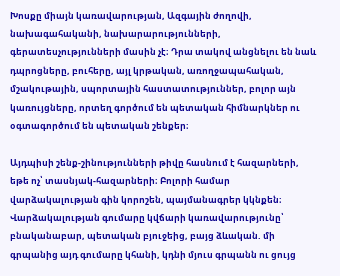Խոսքը միայն կառավարության, Ազգային ժողովի, նախագահականի, նախարարությունների, գերատեսչությունների մասին չէ։ Դրա տակով անցնելու են նաև դպրոցները, բուհերը, այլ կրթական, առողջապահական, մշակութային, սպորտային հաստատություններ, բոլոր այն կառույցները, որտեղ գործում են պետական հիմնարկներ ու օգտագործում են պետական շենքեր։

Այդպիսի շենք-շինությունների թիվը հասնում է հազարների, եթե ոչ՝ տասնյակ-հազարների։ Բոլորի համար վարձակալության գին կորոշեն, պայմանագրեր կկնքեն։ Վարձակալության գումարը կվճարի կառավարությունը՝ բնականաբար, պետական բյուջեից, բայց ձևական. մի գրպանից այդ գումարը կհանի, կդնի մյուս գրպանն ու ցույց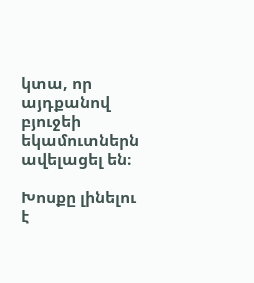կտա, որ այդքանով բյուջեի եկամուտներն ավելացել են։

Խոսքը լինելու է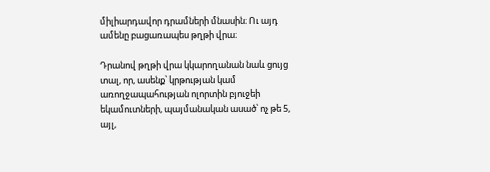միլիարդավոր դրամների մնասին։ Ու այդ ամենը բացառապես թղթի վրա։

Դրանով թղթի վրա կկարողանան նաև ցույց տալ, որ, ասենք՝ կրթության կամ առողջապահության ոլորտին բյուջեի եկամուտների, պայմանական ասած՝ ոչ թե 5, այլ,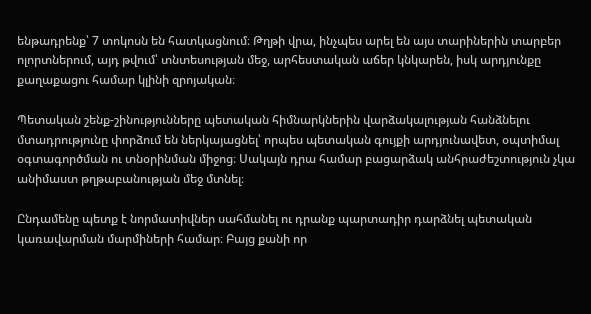ենթադրենք՝ 7 տոկոսն են հատկացնում։ Թղթի վրա, ինչպես արել են այս տարիներին տարբեր ոլորտներում, այդ թվում՝ տնտեսության մեջ, արհեստական աճեր կնկարեն, իսկ արդյունքը քաղաքացու համար կլինի զրոյական։

Պետական շենք-շինությունները պետական հիմնարկներին վարձակալության հանձնելու մտադրությունը փորձում են ներկայացնել՝ որպես պետական գույքի արդյունավետ, օպտիմալ օգտագործման ու տնօրինման միջոց։ Սակայն դրա համար բացարձակ անհրաժեշտություն չկա անիմաստ թղթաբանության մեջ մտնել։

Ընդամենը պետք է նորմատիվներ սահմանել ու դրանք պարտադիր դարձնել պետական կառավարման մարմիների համար։ Բայց քանի որ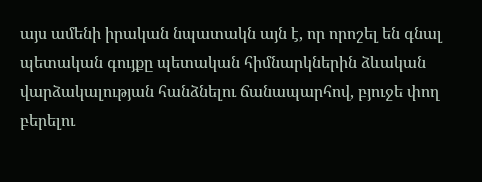այս ամենի իրական նպատակն այն է, որ որոշել են գնալ պետական գույքը պետական հիմնարկներին ձևական վարձակալության հանձնելու ճանապարհով, բյուջե փող բերելու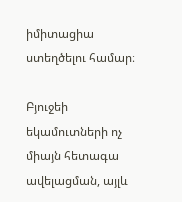իմիտացիա ստեղծելու համար։

Բյուջեի եկամուտների ոչ միայն հետագա ավելացման, այլև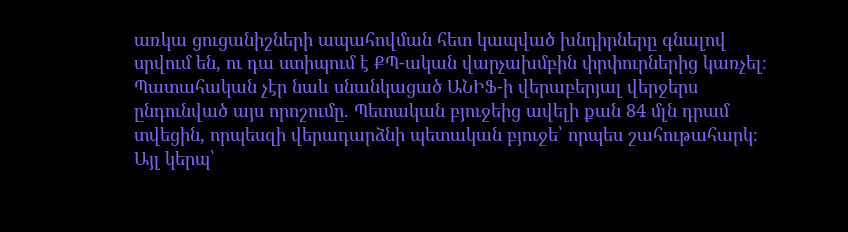առկա ցուցանիշների ապահովման հետ կապված խնդիրները գնալով սրվում են, ու դա ստիպում է ՔՊ-ական վարչախմբին փրփուրներից կառչել։ Պատահական չէր նաև սնանկացած ԱՆԻՖ-ի վերաբերյալ վերջերս ընդունված այս որոշումը. Պետական բյուջեից ավելի քան 84 մլն դրամ տվեցին, որպեսզի վերադարձնի պետական բյուջե՝ որպես շահութահարկ։ Այլ կերպ՝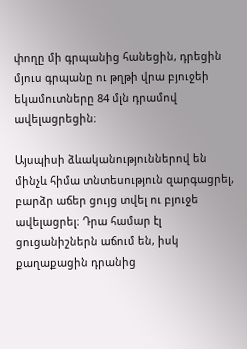փողը մի գրպանից հանեցին, դրեցին մյուս գրպանը ու թղթի վրա բյուջեի եկամուտները 84 մլն դրամով ավելացրեցին։

Այսպիսի ձևականություններով են մինչև հիմա տնտեսություն զարգացրել, բարձր աճեր ցույց տվել ու բյուջե ավելացրել։ Դրա համար էլ ցուցանիշներն աճում են, իսկ քաղաքացին դրանից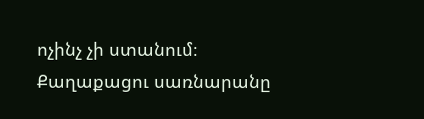ոչինչ չի ստանում։ Քաղաքացու սառնարանը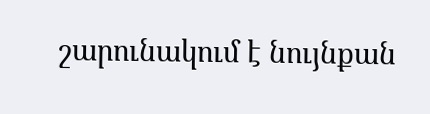շարունակում է նույնքան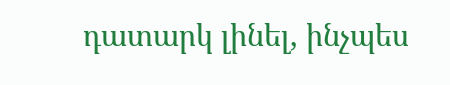դատարկ լինել, ինչպես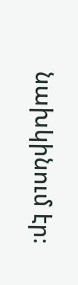նախկինում էր։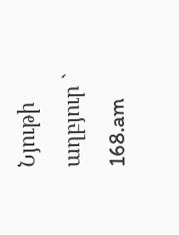Նյութի աղբյուր ` 168.am